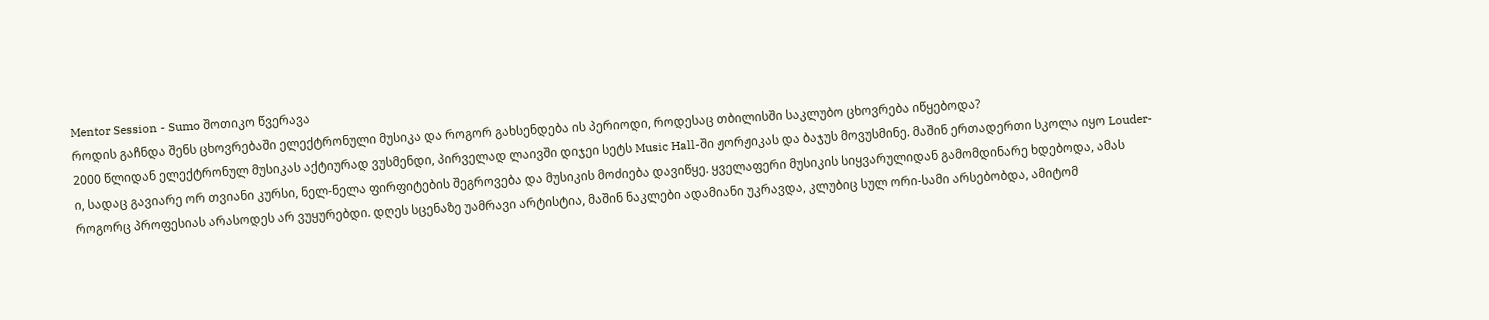Mentor Session - Sumo შოთიკო წვერავა
როდის გაჩნდა შენს ცხოვრებაში ელექტრონული მუსიკა და როგორ გახსენდება ის პერიოდი, როდესაც თბილისში საკლუბო ცხოვრება იწყებოდა?
2000 წლიდან ელექტრონულ მუსიკას აქტიურად ვუსმენდი, პირველად ლაივში დიჯეი სეტს Music Hall-ში ჟორჟიკას და ბაჯუს მოვუსმინე. მაშინ ერთადერთი სკოლა იყო Louder-ი, სადაც გავიარე ორ თვიანი კურსი, ნელ-ნელა ფირფიტების შეგროვება და მუსიკის მოძიება დავიწყე. ყველაფერი მუსიკის სიყვარულიდან გამომდინარე ხდებოდა, ამას როგორც პროფესიას არასოდეს არ ვუყურებდი. დღეს სცენაზე უამრავი არტისტია, მაშინ ნაკლები ადამიანი უკრავდა, კლუბიც სულ ორი-სამი არსებობდა, ამიტომ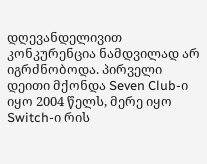დღევანდელივით კონკურენცია ნამდვილად არ იგრძნობოდა. პირველი დეითი მქონდა Seven Club-ი იყო 2004 წელს, მერე იყო Switch-ი რის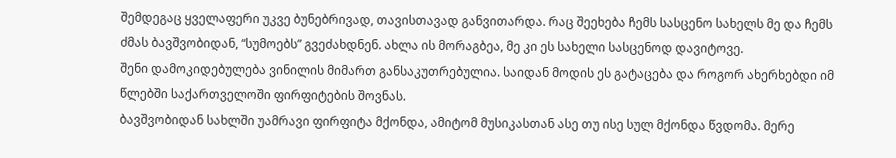შემდეგაც ყველაფერი უკვე ბუნებრივად, თავისთავად განვითარდა. რაც შეეხება ჩემს სასცენო სახელს მე და ჩემს ძმას ბავშვობიდან, “სუმოებს” გვეძახდნენ. ახლა ის მორაგბეა, მე კი ეს სახელი სასცენოდ დავიტოვე.
შენი დამოკიდებულება ვინილის მიმართ განსაკუთრებულია. საიდან მოდის ეს გატაცება და როგორ ახერხებდი იმ წლებში საქართველოში ფირფიტების შოვნას.
ბავშვობიდან სახლში უამრავი ფირფიტა მქონდა, ამიტომ მუსიკასთან ასე თუ ისე სულ მქონდა წვდომა. მერე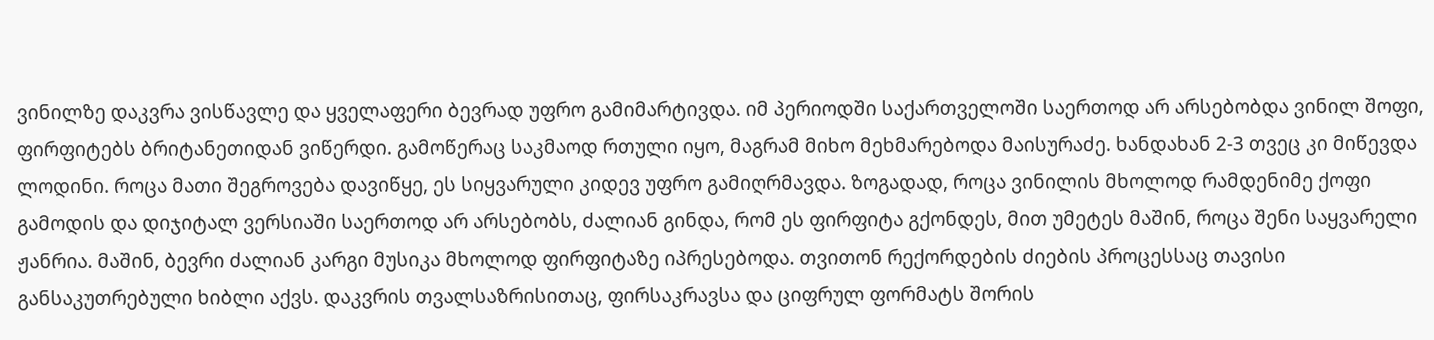ვინილზე დაკვრა ვისწავლე და ყველაფერი ბევრად უფრო გამიმარტივდა. იმ პერიოდში საქართველოში საერთოდ არ არსებობდა ვინილ შოფი, ფირფიტებს ბრიტანეთიდან ვიწერდი. გამოწერაც საკმაოდ რთული იყო, მაგრამ მიხო მეხმარებოდა მაისურაძე. ხანდახან 2-3 თვეც კი მიწევდა ლოდინი. როცა მათი შეგროვება დავიწყე, ეს სიყვარული კიდევ უფრო გამიღრმავდა. ზოგადად, როცა ვინილის მხოლოდ რამდენიმე ქოფი გამოდის და დიჯიტალ ვერსიაში საერთოდ არ არსებობს, ძალიან გინდა, რომ ეს ფირფიტა გქონდეს, მით უმეტეს მაშინ, როცა შენი საყვარელი ჟანრია. მაშინ, ბევრი ძალიან კარგი მუსიკა მხოლოდ ფირფიტაზე იპრესებოდა. თვითონ რექორდების ძიების პროცესსაც თავისი განსაკუთრებული ხიბლი აქვს. დაკვრის თვალსაზრისითაც, ფირსაკრავსა და ციფრულ ფორმატს შორის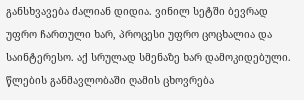განსხვავება ძალიან დიდია. ვინილ სეტში ბევრად უფრო ჩართული ხარ, პროცესი უფრო ცოცხალია და საინტერესო. აქ სრულად სმენაზე ხარ დამოკიდებული.
წლების განმავლობაში ღამის ცხოვრება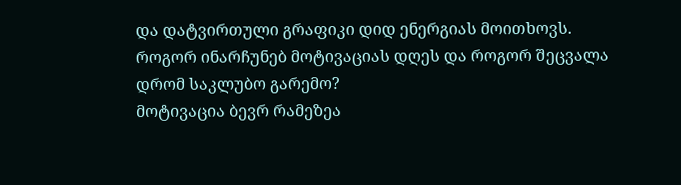და დატვირთული გრაფიკი დიდ ენერგიას მოითხოვს. როგორ ინარჩუნებ მოტივაციას დღეს და როგორ შეცვალა დრომ საკლუბო გარემო?
მოტივაცია ბევრ რამეზეა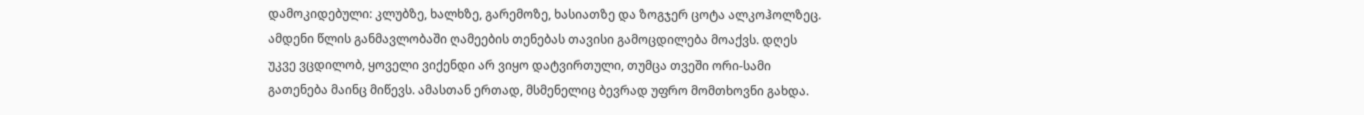დამოკიდებული: კლუბზე, ხალხზე, გარემოზე, ხასიათზე და ზოგჯერ ცოტა ალკოჰოლზეც. ამდენი წლის განმავლობაში ღამეების თენებას თავისი გამოცდილება მოაქვს. დღეს უკვე ვცდილობ, ყოველი ვიქენდი არ ვიყო დატვირთული, თუმცა თვეში ორი-სამი გათენება მაინც მიწევს. ამასთან ერთად, მსმენელიც ბევრად უფრო მომთხოვნი გახდა.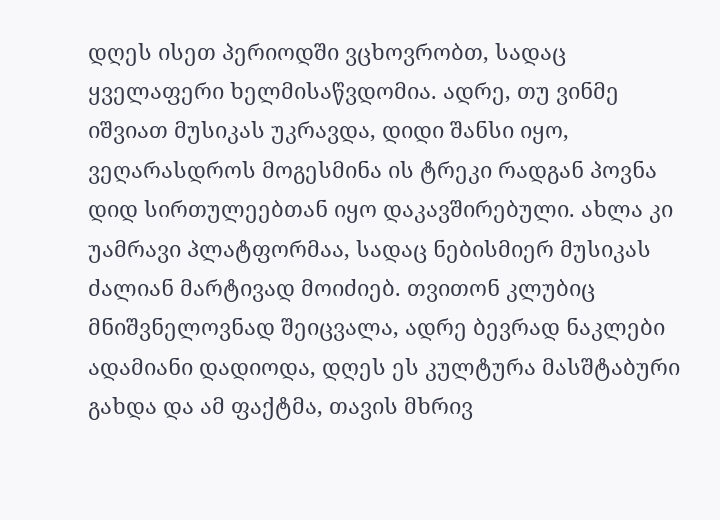დღეს ისეთ პერიოდში ვცხოვრობთ, სადაც ყველაფერი ხელმისაწვდომია. ადრე, თუ ვინმე იშვიათ მუსიკას უკრავდა, დიდი შანსი იყო, ვეღარასდროს მოგესმინა ის ტრეკი რადგან პოვნა დიდ სირთულეებთან იყო დაკავშირებული. ახლა კი უამრავი პლატფორმაა, სადაც ნებისმიერ მუსიკას ძალიან მარტივად მოიძიებ. თვითონ კლუბიც მნიშვნელოვნად შეიცვალა, ადრე ბევრად ნაკლები ადამიანი დადიოდა, დღეს ეს კულტურა მასშტაბური გახდა და ამ ფაქტმა, თავის მხრივ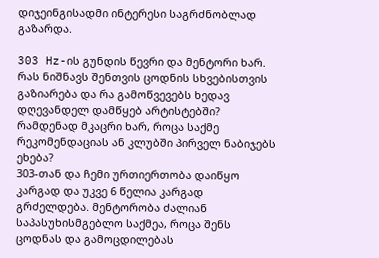დიჯეინგისადმი ინტერესი საგრძნობლად გაზარდა.

303 Hz-ის გუნდის წევრი და მენტორი ხარ. რას ნიშნავს შენთვის ცოდნის სხვებისთვის გაზიარება და რა გამოწვევებს ხედავ დღევანდელ დამწყებ არტისტებში? რამდენად მკაცრი ხარ, როცა საქმე რეკომენდაციას ან კლუბში პირველ ნაბიჯებს ეხება?
303-თან და ჩემი ურთიერთობა დაიწყო კარგად და უკვე 6 წელია კარგად გრძელდება. მენტორობა ძალიან საპასუხისმგებლო საქმეა, როცა შენს ცოდნას და გამოცდილებას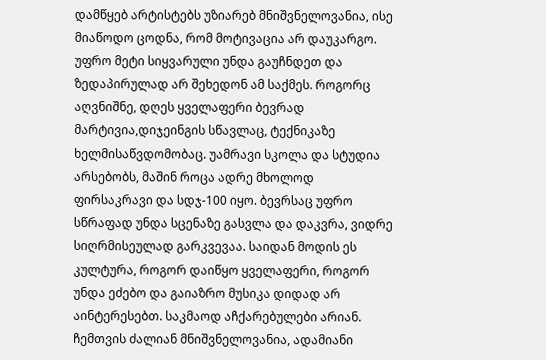დამწყებ არტისტებს უზიარებ მნიშვნელოვანია, ისე მიაწოდო ცოდნა, რომ მოტივაცია არ დაუკარგო. უფრო მეტი სიყვარული უნდა გაუჩნდეთ და ზედაპირულად არ შეხედონ ამ საქმეს. როგორც აღვნიშნე, დღეს ყველაფერი ბევრად მარტივია,დიჯეინგის სწავლაც, ტექნიკაზე ხელმისაწვდომობაც. უამრავი სკოლა და სტუდია არსებობს, მაშინ როცა ადრე მხოლოდ ფირსაკრავი და სდჯ-100 იყო. ბევრსაც უფრო სწრაფად უნდა სცენაზე გასვლა და დაკვრა, ვიდრე სიღრმისეულად გარკვევაა. საიდან მოდის ეს კულტურა, როგორ დაიწყო ყველაფერი, როგორ უნდა ეძებო და გაიაზრო მუსიკა დიდად არ აინტერესებთ. საკმაოდ აჩქარებულები არიან. ჩემთვის ძალიან მნიშვნელოვანია, ადამიანი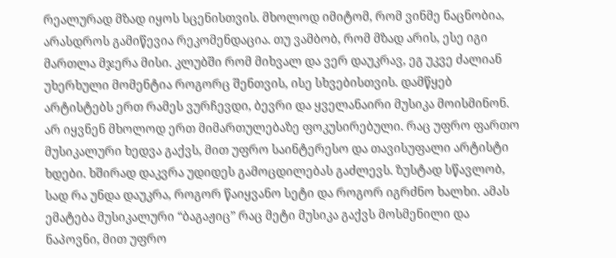რეალურად მზად იყოს სცენისთვის. მხოლოდ იმიტომ, რომ ვინმე ნაცნობია, არასდროს გამიწევია რეკომენდაცია. თუ ვამბობ, რომ მზად არის, ესე იგი მართლა მჯერა მისი. კლუბში რომ მიხვალ და ვერ დაუკრავ, ეგ უკვე ძალიან უხერხული მომენტია როგორც შენთვის, ისე სხვებისთვის. დამწყებ არტისტებს ერთ რამეს ვურჩევდი, ბევრი და ყველანაირი მუსიკა მოისმინონ. არ იყვნენ მხოლოდ ერთ მიმართულებაზე ფოკუსირებული. რაც უფრო ფართო მუსიკალური ხედვა გაქვს, მით უფრო საინტერესო და თავისუფალი არტისტი ხდები. ხშირად დაკვრა უდიდეს გამოცდილებას გაძლევს. ზუსტად სწავლობ, სად რა უნდა დაუკრა, როგორ წაიყვანო სეტი და როგორ იგრძნო ხალხი. ამას ემატება მუსიკალური “ბაგაჟიც” რაც მეტი მუსიკა გაქვს მოსმენილი და ნაპოვნი, მით უფრო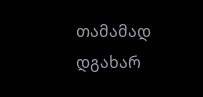თამამად დგახარ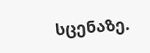სცენაზე.